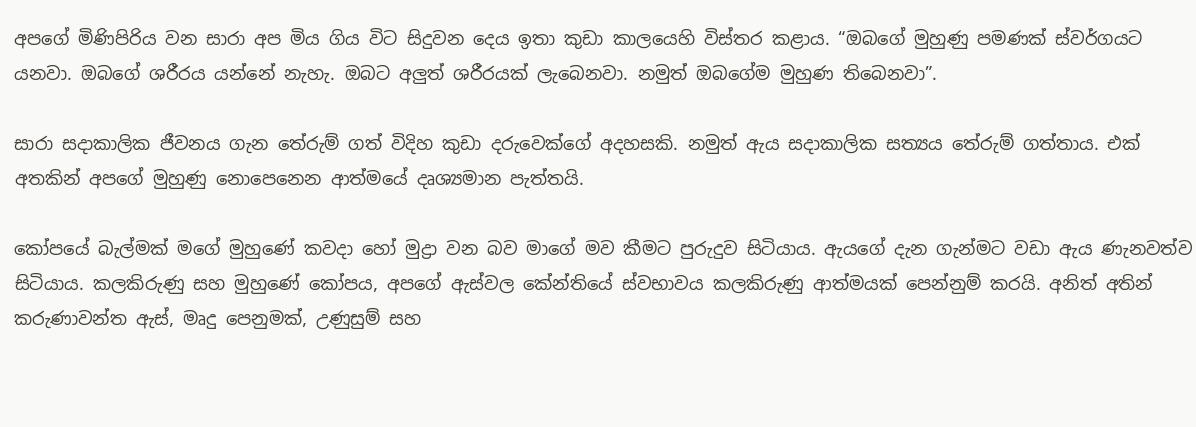අපගේ මිණිපිරිය වන සාරා අප මිය ගිය විට සිදුවන දෙය ඉතා කුඩා කාලයෙහි විස්තර කළාය. “ඔබගේ මුහුණු පමණක් ස්වර්ගයට යනවා. ඔබගේ ශරීරය යන්නේ නැහැ. ඔබට අලුත් ශරීරයක් ලැබෙනවා. නමුත් ඔබගේම මුහුණ තිබෙනවා”.

සාරා සදාකාලික ජීවනය ගැන තේරුම් ගත් විදිහ කුඩා දරුවෙක්ගේ අදහසකි. නමුත් ඇය සදාකාලික සත්‍යය තේරුම් ගත්තාය. එක් අතකින් අපගේ මුහුණු නොපෙනෙන ආත්මයේ දෘශ්‍යමාන පැත්තයි.

කෝපයේ බැල්මක් මගේ මුහුණේ කවදා හෝ මුද්‍රා වන බව මාගේ මව කීමට පුරුදුව සිටියාය. ඇයගේ දැන ගැන්මට වඩා ඇය ණැනවත්ව සිටියාය. කලකිරුණු සහ මුහුණේ කෝපය, අපගේ ඇස්වල කේන්තියේ ස්වභාවය කලකිරුණු ආත්මයක් පෙන්නුම් කරයි. අනිත් අතින් කරුණාවන්ත ඇස්, මෘදු පෙනුමක්, උණුසුම් සහ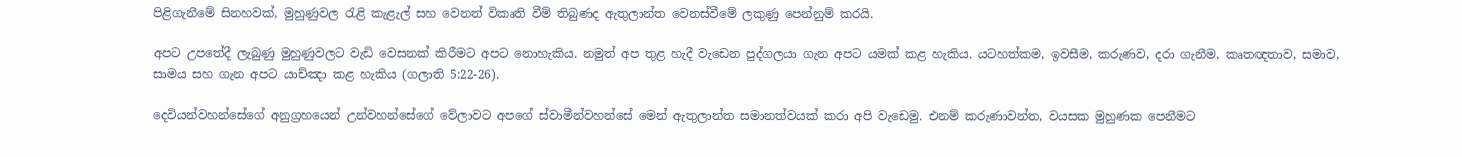පිළිගැනීමේ සිනහවක්, මුහුණුවල රැළි කැළැල් සහ වෙනත් විකෘති වීම් තිබුණද ඇතුලාන්ත වෙනස්වීමේ ලකුණු පෙන්නුම් කරයි.

අපට උපතේදී ලැබුණු මුහුණුවලට වැඩි වෙසනක් කිරීමට අපට නොහැකිය. නමුත් අප තුළ හැදී වැඩෙන පුද්ගලයා ගැන අපට යමක් කළ හැකිය. යටහත්කම, ඉවසීම, කරුණව, දරා ගැනීම, කෘතඥතාව, සමාව, සාමය සහ ගැන අපට යාච්ඤා කළ හැකිය (ගලාති 5:22-26).

දෙවියන්වහන්සේගේ අනුග්‍රහයෙන් උන්වහන්සේගේ වේලාවට අපගේ ස්වාමීන්වහන්සේ මෙන් ඇතුලාන්ත සමානත්වයක් කරා අපි වැඩෙමු. එනම් කරුණාවන්ත, වයසක මුහුණක පෙනීමට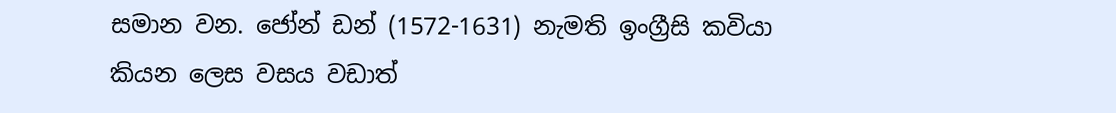සමාන වන. ජෝන් ඩන් (1572-1631) නැමති ඉංග්‍රීසි කවියා කියන ලෙස වසය වඩාත්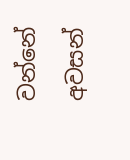වන්නේ අවසන්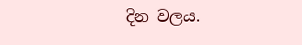දින වලය.